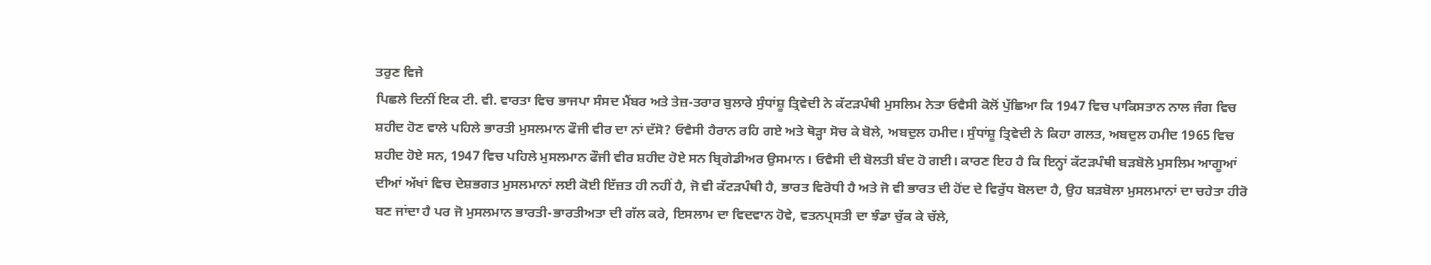ਤਰੁਣ ਵਿਜੇ
ਪਿਛਲੇ ਦਿਨੀਂ ਇਕ ਟੀ. ਵੀ. ਵਾਰਤਾ ਵਿਚ ਭਾਜਪਾ ਸੰਸਦ ਮੈਂਬਰ ਅਤੇ ਤੇਜ਼-ਤਰਾਰ ਬੁਲਾਰੇ ਸੁੰਧਾਂਸ਼ੂ ਤ੍ਰਿਵੇਦੀ ਨੇ ਕੱਟੜਪੰਥੀ ਮੁਸਲਿਮ ਨੇਤਾ ਓਵੈਸੀ ਕੋਲੋਂ ਪੁੱਛਿਆ ਕਿ 1947 ਵਿਚ ਪਾਕਿਸਤਾਨ ਨਾਲ ਜੰਗ ਵਿਚ ਸ਼ਹੀਦ ਹੋਣ ਵਾਲੇ ਪਹਿਲੇ ਭਾਰਤੀ ਮੁਸਲਮਾਨ ਫੌਜੀ ਵੀਰ ਦਾ ਨਾਂ ਦੱਸੋ? ਓਵੈਸੀ ਹੈਰਾਨ ਰਹਿ ਗਏ ਅਤੇ ਥੋੜ੍ਹਾ ਸੋਚ ਕੇ ਬੋਲੇ, ਅਬਦੁਲ ਹਮੀਦ। ਸੁੰਧਾਂਸ਼ੂ ਤ੍ਰਿਵੇਦੀ ਨੇ ਕਿਹਾ ਗਲਤ, ਅਬਦੁਲ ਹਮੀਦ 1965 ਵਿਚ ਸ਼ਹੀਦ ਹੋਏ ਸਨ, 1947 ਵਿਚ ਪਹਿਲੇ ਮੁਸਲਮਾਨ ਫੌਜੀ ਵੀਰ ਸ਼ਹੀਦ ਹੋਏ ਸਨ ਬ੍ਰਿਗੇਡੀਅਰ ਉਸਮਾਨ। ਓਵੈਸੀ ਦੀ ਬੋਲਤੀ ਬੰਦ ਹੋ ਗਈ। ਕਾਰਣ ਇਹ ਹੈ ਕਿ ਇਨ੍ਹਾਂ ਕੱਟੜਪੰਥੀ ਬੜਬੋਲੇ ਮੁਸਲਿਮ ਆਗੂਆਂ ਦੀਆਂ ਅੱਖਾਂ ਵਿਚ ਦੇਸ਼ਭਗਤ ਮੁਸਲਮਾਨਾਂ ਲਈ ਕੋਈ ਇੱਜ਼ਤ ਹੀ ਨਹੀਂ ਹੈ, ਜੋ ਵੀ ਕੱਟੜਪੰਥੀ ਹੈ, ਭਾਰਤ ਵਿਰੋਧੀ ਹੈ ਅਤੇ ਜੋ ਵੀ ਭਾਰਤ ਦੀ ਹੋਂਦ ਦੇ ਵਿਰੁੱਧ ਬੋਲਦਾ ਹੈ, ਉਹ ਬੜਬੋਲਾ ਮੁਸਲਮਾਨਾਂ ਦਾ ਚਹੇਤਾ ਹੀਰੋ ਬਣ ਜਾਂਦਾ ਹੈ ਪਰ ਜੋ ਮੁਸਲਮਾਨ ਭਾਰਤੀ-ਭਾਰਤੀਅਤਾ ਦੀ ਗੱਲ ਕਰੇ, ਇਸਲਾਮ ਦਾ ਵਿਦਵਾਨ ਹੋਵੇ, ਵਤਨਪ੍ਰਸਤੀ ਦਾ ਝੰਡਾ ਚੁੱਕ ਕੇ ਚੱਲੇ,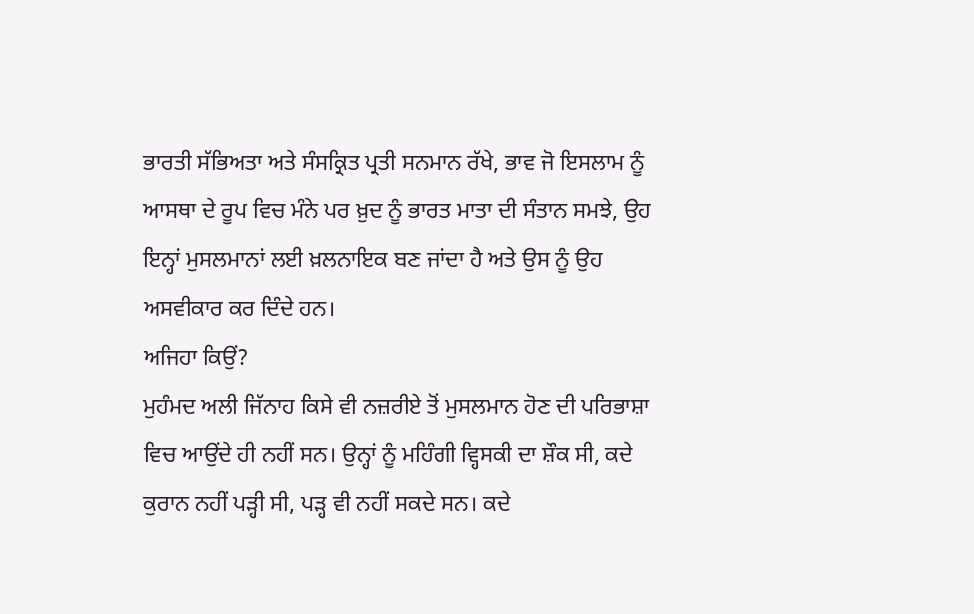ਭਾਰਤੀ ਸੱਭਿਅਤਾ ਅਤੇ ਸੰਸਕ੍ਰਿਤ ਪ੍ਰਤੀ ਸਨਮਾਨ ਰੱਖੇ, ਭਾਵ ਜੋ ਇਸਲਾਮ ਨੂੰ ਆਸਥਾ ਦੇ ਰੂਪ ਵਿਚ ਮੰਨੇ ਪਰ ਖ਼ੁਦ ਨੂੰ ਭਾਰਤ ਮਾਤਾ ਦੀ ਸੰਤਾਨ ਸਮਝੇ, ਉਹ ਇਨ੍ਹਾਂ ਮੁਸਲਮਾਨਾਂ ਲਈ ਖ਼ਲਨਾਇਕ ਬਣ ਜਾਂਦਾ ਹੈ ਅਤੇ ਉਸ ਨੂੰ ਉਹ ਅਸਵੀਕਾਰ ਕਰ ਦਿੰਦੇ ਹਨ।
ਅਜਿਹਾ ਕਿਉਂ?
ਮੁਹੰਮਦ ਅਲੀ ਜਿੱਨਾਹ ਕਿਸੇ ਵੀ ਨਜ਼ਰੀਏ ਤੋਂ ਮੁਸਲਮਾਨ ਹੋਣ ਦੀ ਪਰਿਭਾਸ਼ਾ ਵਿਚ ਆਉਂਦੇ ਹੀ ਨਹੀਂ ਸਨ। ਉਨ੍ਹਾਂ ਨੂੰ ਮਹਿੰਗੀ ਵ੍ਹਿਸਕੀ ਦਾ ਸ਼ੌਕ ਸੀ, ਕਦੇ ਕੁਰਾਨ ਨਹੀਂ ਪੜ੍ਹੀ ਸੀ, ਪੜ੍ਹ ਵੀ ਨਹੀਂ ਸਕਦੇ ਸਨ। ਕਦੇ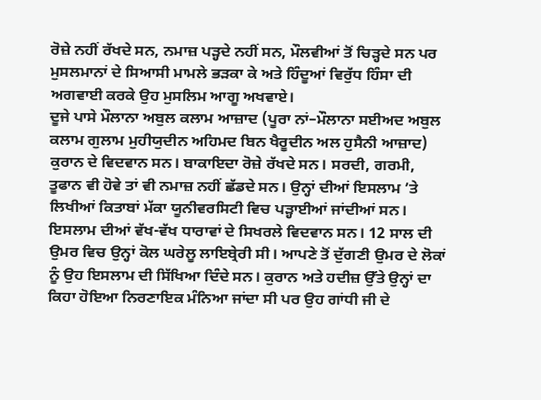ਰੋਜ਼ੇ ਨਹੀਂ ਰੱਖਦੇ ਸਨ, ਨਮਾਜ਼ ਪੜ੍ਹਦੇ ਨਹੀਂ ਸਨ, ਮੌਲਵੀਆਂ ਤੋਂ ਚਿੜ੍ਹਦੇ ਸਨ ਪਰ ਮੁਸਲਮਾਨਾਂ ਦੇ ਸਿਆਸੀ ਮਾਮਲੇ ਭੜਕਾ ਕੇ ਅਤੇ ਹਿੰਦੂਆਂ ਵਿਰੁੱਧ ਹਿੰਸਾ ਦੀ ਅਗਵਾਈ ਕਰਕੇ ਉਹ ਮੁਸਲਿਮ ਆਗੂ ਅਖਵਾਏ।
ਦੂਜੇ ਪਾਸੇ ਮੌਲਾਨਾ ਅਬੁਲ ਕਲਾਮ ਆਜ਼ਾਦ (ਪੂਰਾ ਨਾਂ–ਮੌਲਾਨਾ ਸਈਅਦ ਅਬੁਲ ਕਲਾਮ ਗੁਲਾਮ ਮੁਹੀਯੁਦੀਨ ਅਹਿਮਦ ਬਿਨ ਖੈਰੂਦੀਨ ਅਲ ਹੁਸੈਨੀ ਆਜ਼ਾਦ) ਕੁਰਾਨ ਦੇ ਵਿਦਵਾਨ ਸਨ। ਬਾਕਾਇਦਾ ਰੋਜ਼ੇ ਰੱਖਦੇ ਸਨ। ਸਰਦੀ, ਗਰਮੀ, ਤੂਫਾਨ ਵੀ ਹੋਵੇ ਤਾਂ ਵੀ ਨਮਾਜ਼ ਨਹੀਂ ਛੱਡਦੇ ਸਨ। ਉਨ੍ਹਾਂ ਦੀਆਂ ਇਸਲਾਮ ’ਤੇ ਲਿਖੀਆਂ ਕਿਤਾਬਾਂ ਮੱਕਾ ਯੂਨੀਵਰਸਿਟੀ ਵਿਚ ਪੜ੍ਹਾਈਆਂ ਜਾਂਦੀਆਂ ਸਨ। ਇਸਲਾਮ ਦੀਆਂ ਵੱਖ-ਵੱਖ ਧਾਰਾਵਾਂ ਦੇ ਸਿਖਰਲੇ ਵਿਦਵਾਨ ਸਨ। 12 ਸਾਲ ਦੀ ਉਮਰ ਵਿਚ ਉਨ੍ਹਾਂ ਕੋਲ ਘਰੇਲੂ ਲਾਇਬ੍ਰੇਰੀ ਸੀ। ਆਪਣੇ ਤੋਂ ਦੁੱਗਣੀ ਉਮਰ ਦੇ ਲੋਕਾਂ ਨੂੰ ਉਹ ਇਸਲਾਮ ਦੀ ਸਿੱਖਿਆ ਦਿੰਦੇ ਸਨ। ਕੁਰਾਨ ਅਤੇ ਹਦੀਜ਼ ਉੱਤੇ ਉਨ੍ਹਾਂ ਦਾ ਕਿਹਾ ਹੋਇਆ ਨਿਰਣਾਇਕ ਮੰਨਿਆ ਜਾਂਦਾ ਸੀ ਪਰ ਉਹ ਗਾਂਧੀ ਜੀ ਦੇ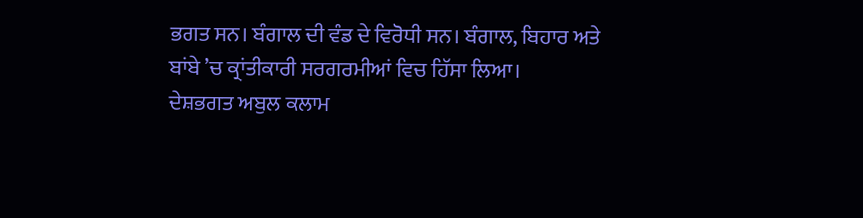ਭਗਤ ਸਨ। ਬੰਗਾਲ ਦੀ ਵੰਡ ਦੇ ਵਿਰੋਧੀ ਸਨ। ਬੰਗਾਲ, ਬਿਹਾਰ ਅਤੇ ਬਾਂਬੇ ’ਚ ਕ੍ਰਾਂਤੀਕਾਰੀ ਸਰਗਰਮੀਆਂ ਵਿਚ ਹਿੱਸਾ ਲਿਆ।
ਦੇਸ਼ਭਗਤ ਅਬੁਲ ਕਲਾਮ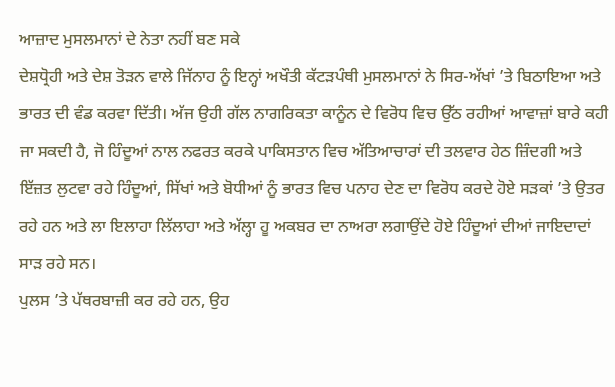ਆਜ਼ਾਦ ਮੁਸਲਮਾਨਾਂ ਦੇ ਨੇਤਾ ਨਹੀਂ ਬਣ ਸਕੇ
ਦੇਸ਼ਧ੍ਰੋਹੀ ਅਤੇ ਦੇਸ਼ ਤੋੜਨ ਵਾਲੇ ਜਿੱਨਾਹ ਨੂੰ ਇਨ੍ਹਾਂ ਅਖੌਤੀ ਕੱਟੜਪੰਥੀ ਮੁਸਲਮਾਨਾਂ ਨੇ ਸਿਰ-ਅੱਖਾਂ ’ਤੇ ਬਿਠਾਇਆ ਅਤੇ ਭਾਰਤ ਦੀ ਵੰਡ ਕਰਵਾ ਦਿੱਤੀ। ਅੱਜ ਉਹੀ ਗੱਲ ਨਾਗਰਿਕਤਾ ਕਾਨੂੰਨ ਦੇ ਵਿਰੋਧ ਵਿਚ ਉੱਠ ਰਹੀਆਂ ਆਵਾਜ਼ਾਂ ਬਾਰੇ ਕਹੀ ਜਾ ਸਕਦੀ ਹੈ, ਜੋ ਹਿੰਦੂਆਂ ਨਾਲ ਨਫਰਤ ਕਰਕੇ ਪਾਕਿਸਤਾਨ ਵਿਚ ਅੱਤਿਆਚਾਰਾਂ ਦੀ ਤਲਵਾਰ ਹੇਠ ਜ਼ਿੰਦਗੀ ਅਤੇ ਇੱਜ਼ਤ ਲੁਟਵਾ ਰਹੇ ਹਿੰਦੂਆਂ, ਸਿੱਖਾਂ ਅਤੇ ਬੋਧੀਆਂ ਨੂੰ ਭਾਰਤ ਵਿਚ ਪਨਾਹ ਦੇਣ ਦਾ ਵਿਰੋਧ ਕਰਦੇ ਹੋਏ ਸੜਕਾਂ ’ਤੇ ਉਤਰ ਰਹੇ ਹਨ ਅਤੇ ਲਾ ਇਲਾਹਾ ਲਿੱਲਾਹਾ ਅਤੇ ਅੱਲ੍ਹਾ ਹੂ ਅਕਬਰ ਦਾ ਨਾਅਰਾ ਲਗਾਉਂਦੇ ਹੋਏ ਹਿੰਦੂਆਂ ਦੀਆਂ ਜਾਇਦਾਦਾਂ ਸਾੜ ਰਹੇ ਸਨ।
ਪੁਲਸ ’ਤੇ ਪੱਥਰਬਾਜ਼ੀ ਕਰ ਰਹੇ ਹਨ, ਉਹ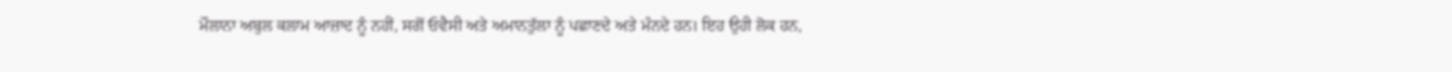ਮੌਲਾਨਾ ਅਬੁਲ ਕਲਾਮ ਆਜ਼ਾਦ ਨੂੰ ਨਹੀਂ, ਸਗੋਂ ਓਵੈਸੀ ਅਤੇ ਅਮਾਨਤੁੱਲਾ ਨੂੰ ਪਛਾਣਦੇ ਅਤੇ ਮੰਨਦੇ ਹਨ। ਇਹ ਉਹੀ ਲੋਕ ਹਨ,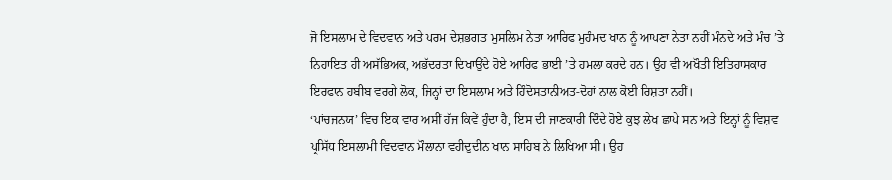ਜੋ ਇਸਲਾਮ ਦੇ ਵਿਦਵਾਨ ਅਤੇ ਪਰਮ ਦੇਸ਼ਭਗਤ ਮੁਸਲਿਮ ਨੇਤਾ ਆਰਿਫ ਮੁਹੰਮਦ ਖਾਨ ਨੂੰ ਆਪਣਾ ਨੇਤਾ ਨਹੀਂ ਮੰਨਦੇ ਅਤੇ ਮੰਚ ’ਤੇ ਨਿਹਾਇਤ ਹੀ ਅਸੱਭਿਅਕ, ਅਭੱਦਰਤਾ ਦਿਖਾਉਂਦੇ ਹੋਏ ਆਰਿਫ ਭਾਈ ’ਤੇ ਹਮਲਾ ਕਰਦੇ ਹਨ। ਉਹ ਵੀ ਅਖੌਤੀ ਇਤਿਹਾਸਕਾਰ ਇਰਫਾਨ ਹਬੀਬ ਵਰਗੇ ਲੋਕ, ਜਿਨ੍ਹਾਂ ਦਾ ਇਸਲਾਮ ਅਤੇ ਹਿੰਦੋਸਤਾਨੀਅਤ-ਦੋਹਾਂ ਨਾਲ ਕੋਈ ਰਿਸ਼ਤਾ ਨਹੀਂ।
‘ਪਾਂਚਜਨਯ’ ਵਿਚ ਇਕ ਵਾਰ ਅਸੀਂ ਹੱਜ ਕਿਵੇਂ ਹੁੰਦਾ ਹੈ, ਇਸ ਦੀ ਜਾਣਕਾਰੀ ਦਿੰਦੇ ਹੋਏ ਕੁਝ ਲੇਖ ਛਾਪੇ ਸਨ ਅਤੇ ਇਨ੍ਹਾਂ ਨੂੰ ਵਿਸ਼ਵ ਪ੍ਰਸਿੱਧ ਇਸਲਾਮੀ ਵਿਦਵਾਨ ਮੌਲਾਨਾ ਵਹੀਦੁਦੀਨ ਖਾਨ ਸਾਹਿਬ ਨੇ ਲਿਖਿਆ ਸੀ। ਉਹ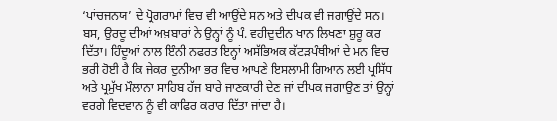‘ਪਾਂਚਜਨਯ’ ਦੇ ਪ੍ਰੋਗਰਾਮਾਂ ਵਿਚ ਵੀ ਆਉਂਦੇ ਸਨ ਅਤੇ ਦੀਪਕ ਵੀ ਜਗਾਉਂਦੇ ਸਨ। ਬਸ, ਉਰਦੂ ਦੀਆਂ ਅਖ਼ਬਾਰਾਂ ਨੇ ਉਨ੍ਹਾਂ ਨੂੰ ਪੰ. ਵਹੀਦੁਦੀਨ ਖਾਨ ਲਿਖਣਾ ਸ਼ੁਰੂ ਕਰ ਦਿੱਤਾ। ਹਿੰਦੂਆਂ ਨਾਲ ਇੰਨੀ ਨਫਰਤ ਇਨ੍ਹਾਂ ਅਸੱਭਿਅਕ ਕੱਟੜਪੰਥੀਆਂ ਦੇ ਮਨ ਵਿਚ ਭਰੀ ਹੋਈ ਹੈ ਕਿ ਜੇਕਰ ਦੁਨੀਆ ਭਰ ਵਿਚ ਆਪਣੇ ਇਸਲਾਮੀ ਗਿਆਨ ਲਈ ਪ੍ਰਸਿੱਧ ਅਤੇ ਪ੍ਰਮੁੱਖ ਮੌਲਾਨਾ ਸਾਹਿਬ ਹੱਜ ਬਾਰੇ ਜਾਣਕਾਰੀ ਦੇਣ ਜਾਂ ਦੀਪਕ ਜਗਾਉਣ ਤਾਂ ਉਨ੍ਹਾਂ ਵਰਗੇ ਵਿਦਵਾਨ ਨੂੰ ਵੀ ਕਾਫਿਰ ਕਰਾਰ ਦਿੱਤਾ ਜਾਂਦਾ ਹੈ।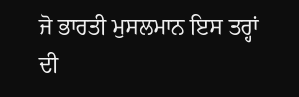ਜੋ ਭਾਰਤੀ ਮੁਸਲਮਾਨ ਇਸ ਤਰ੍ਹਾਂ ਦੀ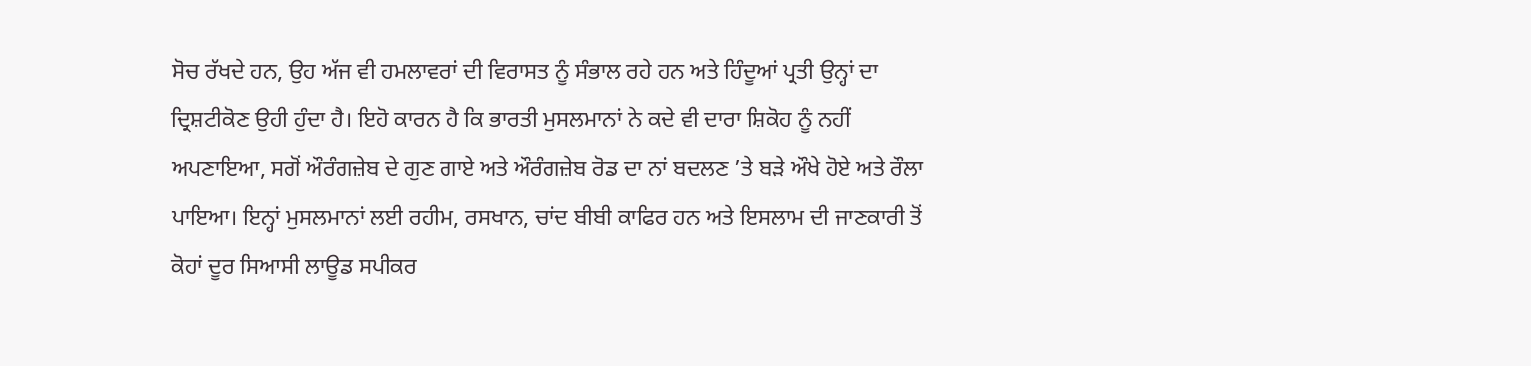ਸੋਚ ਰੱਖਦੇ ਹਨ, ਉਹ ਅੱਜ ਵੀ ਹਮਲਾਵਰਾਂ ਦੀ ਵਿਰਾਸਤ ਨੂੰ ਸੰਭਾਲ ਰਹੇ ਹਨ ਅਤੇ ਹਿੰਦੂਆਂ ਪ੍ਰਤੀ ਉਨ੍ਹਾਂ ਦਾ ਦ੍ਰਿਸ਼ਟੀਕੋਣ ਉਹੀ ਹੁੰਦਾ ਹੈ। ਇਹੋ ਕਾਰਨ ਹੈ ਕਿ ਭਾਰਤੀ ਮੁਸਲਮਾਨਾਂ ਨੇ ਕਦੇ ਵੀ ਦਾਰਾ ਸ਼ਿਕੋਹ ਨੂੰ ਨਹੀਂ ਅਪਣਾਇਆ, ਸਗੋਂ ਔਰੰਗਜ਼ੇਬ ਦੇ ਗੁਣ ਗਾਏ ਅਤੇ ਔਰੰਗਜ਼ੇਬ ਰੋਡ ਦਾ ਨਾਂ ਬਦਲਣ ’ਤੇ ਬੜੇ ਔਖੇ ਹੋਏ ਅਤੇ ਰੌਲਾ ਪਾਇਆ। ਇਨ੍ਹਾਂ ਮੁਸਲਮਾਨਾਂ ਲਈ ਰਹੀਮ, ਰਸਖਾਨ, ਚਾਂਦ ਬੀਬੀ ਕਾਫਿਰ ਹਨ ਅਤੇ ਇਸਲਾਮ ਦੀ ਜਾਣਕਾਰੀ ਤੋਂ ਕੋਹਾਂ ਦੂਰ ਸਿਆਸੀ ਲਾਊਡ ਸਪੀਕਰ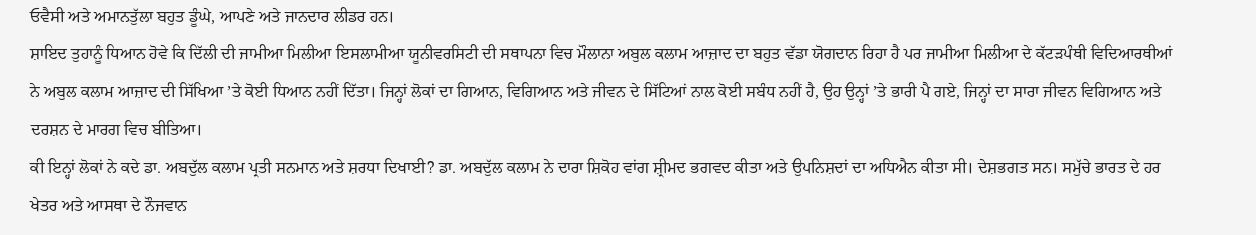ਓਵੈਸੀ ਅਤੇ ਅਮਾਨਤੁੱਲਾ ਬਹੁਤ ਡੂੰਘੇ, ਆਪਣੇ ਅਤੇ ਜਾਨਦਾਰ ਲੀਡਰ ਹਨ।
ਸ਼ਾਇਦ ਤੁਹਾਨੂੰ ਧਿਆਨ ਹੋਵੇ ਕਿ ਦਿੱਲੀ ਦੀ ਜਾਮੀਆ ਮਿਲੀਆ ਇਸਲਾਮੀਆ ਯੂਨੀਵਰਸਿਟੀ ਦੀ ਸਥਾਪਨਾ ਵਿਚ ਮੌਲਾਨਾ ਅਬੁਲ ਕਲਾਮ ਆਜ਼ਾਦ ਦਾ ਬਹੁਤ ਵੱਡਾ ਯੋਗਦਾਨ ਰਿਹਾ ਹੈ ਪਰ ਜਾਮੀਆ ਮਿਲੀਆ ਦੇ ਕੱਟੜਪੰਥੀ ਵਿਦਿਆਰਥੀਆਂ ਨੇ ਅਬੁਲ ਕਲਾਮ ਆਜ਼ਾਦ ਦੀ ਸਿੱਖਿਆ ’ਤੇ ਕੋਈ ਧਿਆਨ ਨਹੀਂ ਦਿੱਤਾ। ਜਿਨ੍ਹਾਂ ਲੋਕਾਂ ਦਾ ਗਿਆਨ, ਵਿਗਿਆਨ ਅਤੇ ਜੀਵਨ ਦੇ ਸਿੱਟਿਆਂ ਨਾਲ ਕੋਈ ਸਬੰਧ ਨਹੀਂ ਹੈ, ਉਹ ਉਨ੍ਹਾਂ ’ਤੇ ਭਾਰੀ ਪੈ ਗਏ, ਜਿਨ੍ਹਾਂ ਦਾ ਸਾਰਾ ਜੀਵਨ ਵਿਗਿਆਨ ਅਤੇ ਦਰਸ਼ਨ ਦੇ ਮਾਰਗ ਵਿਚ ਬੀਤਿਆ।
ਕੀ ਇਨ੍ਹਾਂ ਲੋਕਾਂ ਨੇ ਕਦੇ ਡਾ. ਅਬਦੁੱਲ ਕਲਾਮ ਪ੍ਰਤੀ ਸਨਮਾਨ ਅਤੇ ਸ਼ਰਧਾ ਦਿਖਾਈ? ਡਾ. ਅਬਦੁੱਲ ਕਲਾਮ ਨੇ ਦਾਰਾ ਸ਼ਿਕੋਹ ਵਾਂਗ ਸ਼੍ਰੀਮਦ ਭਗਵਦ ਕੀਤਾ ਅਤੇ ਉਪਨਿਸ਼ਦਾਂ ਦਾ ਅਧਿਐਨ ਕੀਤਾ ਸੀ। ਦੇਸ਼ਭਗਤ ਸਨ। ਸਮੁੱਚੇ ਭਾਰਤ ਦੇ ਹਰ ਖੇਤਰ ਅਤੇ ਆਸਥਾ ਦੇ ਨੌਜਵਾਨ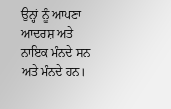ਉਨ੍ਹਾਂ ਨੂੰ ਆਪਣਾ ਆਦਰਸ਼ ਅਤੇ ਨਾਇਕ ਮੰਨਦੇ ਸਨ ਅਤੇ ਮੰਨਦੇ ਹਨ।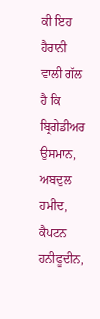ਕੀ ਇਹ ਹੈਰਾਨੀ ਵਾਲੀ ਗੱਲ ਹੈ ਕਿ ਬ੍ਰਿਗੇਡੀਅਰ ਉਸਮਾਨ, ਅਬਦੁਲ ਹਮੀਦ, ਕੈਪਟਨ ਹਨੀਫੂਦੀਨ,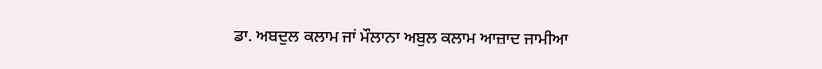ਡਾ. ਅਬਦੁਲ ਕਲਾਮ ਜਾਂ ਮੌਲਾਨਾ ਅਬੁਲ ਕਲਾਮ ਆਜ਼ਾਦ ਜਾਮੀਆ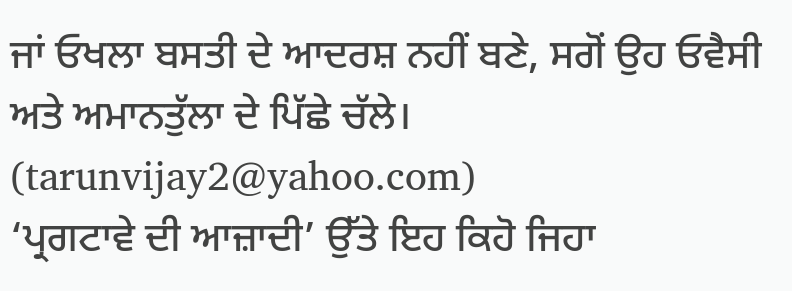ਜਾਂ ਓਖਲਾ ਬਸਤੀ ਦੇ ਆਦਰਸ਼ ਨਹੀਂ ਬਣੇ, ਸਗੋਂ ਉਹ ਓਵੈਸੀ ਅਤੇ ਅਮਾਨਤੁੱਲਾ ਦੇ ਪਿੱਛੇ ਚੱਲੇ।
(tarunvijay2@yahoo.com)
‘ਪ੍ਰਗਟਾਵੇ ਦੀ ਆਜ਼ਾਦੀ’ ਉੱਤੇ ਇਹ ਕਿਹੋ ਜਿਹਾ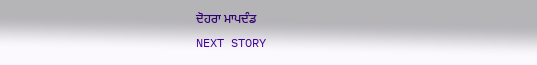ਦੋਹਰਾ ਮਾਪਦੰਡ
NEXT STORY